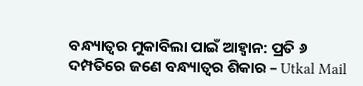ବନ୍ଧ୍ୟାତ୍ୱର ମୁକାବିଲା ପାଇଁ ଆହ୍ବାନ: ପ୍ରତି ୬ ଦମ୍ପତିରେ ଜଣେ ବନ୍ଧ୍ୟାତ୍ବର ଶିକାର – Utkal Mail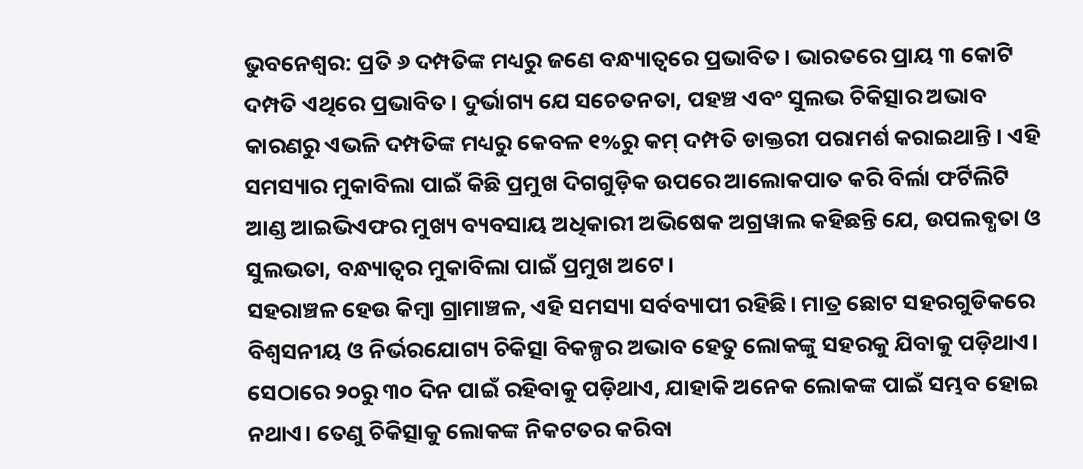ଭୁବନେଶ୍ୱର: ପ୍ରତି ୬ ଦମ୍ପତିଙ୍କ ମଧ୍ୟରୁ ଜଣେ ବନ୍ଧ୍ୟାତ୍ବରେ ପ୍ରଭାବିତ। ଭାରତରେ ପ୍ରାୟ ୩ କୋଟି ଦମ୍ପତି ଏଥିରେ ପ୍ରଭାବିତ। ଦୁର୍ଭାଗ୍ୟ ଯେ ସଚେତନତା, ପହଞ୍ଚ ଏବଂ ସୁଲଭ ଚିକିତ୍ସାର ଅଭାବ କାରଣରୁ ଏଭଳି ଦମ୍ପତିଙ୍କ ମଧ୍ୟରୁ କେବଳ ୧%ରୁ କମ୍ ଦମ୍ପତି ଡାକ୍ତରୀ ପରାମର୍ଶ କରାଇଥାନ୍ତି । ଏହି ସମସ୍ୟାର ମୁକାବିଲା ପାଇଁ କିଛି ପ୍ରମୁଖ ଦିଗଗୁଡ଼ିକ ଉପରେ ଆଲୋକପାତ କରି ବିର୍ଲା ଫର୍ଟିଲିଟି ଆଣ୍ଡ ଆଇଭିଏଫର ମୁଖ୍ୟ ବ୍ୟବସାୟ ଅଧିକାରୀ ଅଭିଷେକ ଅଗ୍ରୱାଲ କହିଛନ୍ତି ଯେ, ଉପଲବ୍ଧତା ଓ ସୁଲଭତା, ବନ୍ଧ୍ୟାତ୍ୱର ମୁକାବିଲା ପାଇଁ ପ୍ରମୁଖ ଅଟେ।
ସହରାଞ୍ଚଳ ହେଉ କିମ୍ବା ଗ୍ରାମାଞ୍ଚଳ, ଏହି ସମସ୍ୟା ସର୍ବବ୍ୟାପୀ ରହିଛି। ମାତ୍ର ଛୋଟ ସହରଗୁଡିକରେ ବିଶ୍ୱସନୀୟ ଓ ନିର୍ଭରଯୋଗ୍ୟ ଚିକିତ୍ସା ବିକଳ୍ପର ଅଭାବ ହେତୁ ଲୋକଙ୍କୁ ସହରକୁ ଯିବାକୁ ପଡ଼ିଥାଏ। ସେଠାରେ ୨୦ରୁ ୩୦ ଦିନ ପାଇଁ ରହିବାକୁ ପଡ଼ିଥାଏ, ଯାହାକି ଅନେକ ଲୋକଙ୍କ ପାଇଁ ସମ୍ଭବ ହୋଇ ନଥାଏ। ତେଣୁ ଚିକିତ୍ସାକୁ ଲୋକଙ୍କ ନିକଟତର କରିବା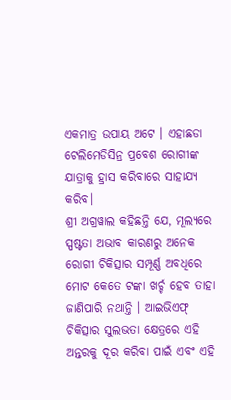ଏକମାତ୍ର ଉପାୟ ଅଟେ । ଏହାଛଡା ଟେଲିମେଡିସିନ୍ର ପ୍ରବେଶ ରୋଗୀଙ୍କ ଯାତ୍ରାକୁ ହ୍ରାସ କରିବାରେ ସାହାଯ୍ୟ କରିବ।
ଶ୍ରୀ ଅଗ୍ରୱାଲ କହିଛନ୍ତି ଯେ, ମୂଲ୍ୟରେ ସ୍ପଷ୍ଟତା ଅଭାବ କାରଣରୁ ଅନେକ ରୋଗୀ ଚିକିତ୍ସାର ସମ୍ପୂର୍ଣ୍ଣ ଅବଧିରେ ମୋଟ କେତେ ଟଙ୍କା ଖର୍ଚ୍ଚ ହେବ ତାହା ଜାଣିପାରି ନଥାନ୍ତି । ଆଇଭିଏଫ୍ ଚିକିତ୍ସାର ସୁଲଭତା କ୍ଷେତ୍ରରେ ଏହି ଅନ୍ତରକୁ ଦୂର କରିବା ପାଇଁ ଏବଂ ଏହି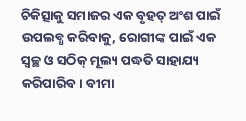ଚିକିତ୍ସାକୁ ସମାଜର ଏକ ବୃହତ୍ ଅଂଶ ପାଇଁ ଉପଲବ୍ଧ କରିବାକୁ, ରୋଗୀଙ୍କ ପାଇଁ ଏକ ସ୍ୱଚ୍ଛ ଓ ସଠିକ୍ ମୂଲ୍ୟ ପଦ୍ଧତି ସାହାଯ୍ୟ କରିପାରିବ। ବୀମା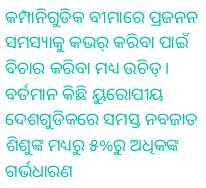କମ୍ପାନିଗୁଡିକ ବୀମାରେ ପ୍ରଜନନ ସମସ୍ୟାକୁ କଭର୍ କରିବା ପାଇଁ ବିଚାର କରିବା ମଧ୍ୟ ଉଚିତ୍ । ବର୍ତମାନ କିଛି ୟୁରୋପୀୟ ଦେଶଗୁଡିକରେ ସମସ୍ତ ନବଜାତ ଶିଶୁଙ୍କ ମଧ୍ୟରୁ ୫%ରୁ ଅଧିକଙ୍କ ଗର୍ଭଧାରଣ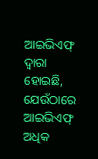ଆଇଭିଏଫ୍ ଦ୍ୱାରା ହୋଇଛି, ଯେଉଁଠାରେ ଆଇଭିଏଫ୍ ଅଧିକ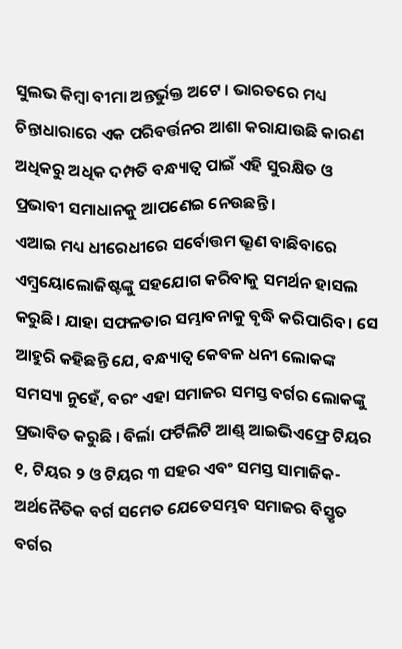ସୁଲଭ କିମ୍ବା ବୀମା ଅନ୍ତର୍ଭୁକ୍ତ ଅଟେ । ଭାରତରେ ମଧ୍ୟ ଚିନ୍ତାଧାରାରେ ଏକ ପରିବର୍ତ୍ତନର ଆଶା କରାଯାଉଛି କାରଣ ଅଧିକରୁ ଅଧିକ ଦମ୍ପତି ବନ୍ଧ୍ୟାତ୍ୱ ପାଇଁ ଏହି ସୁରକ୍ଷିତ ଓ ପ୍ରଭାବୀ ସମାଧାନକୁ ଆପଣେଇ ନେଉଛନ୍ତି ।
ଏଆଇ ମଧ୍ୟ ଧୀରେଧୀରେ ସର୍ବୋତ୍ତମ ଭ୍ରୂଣ ବାଛିବାରେ ଏମ୍ବ୍ରୟୋଲୋଜିଷ୍ଟଙ୍କୁ ସହଯୋଗ କରିବାକୁ ସମର୍ଥନ ହାସଲ କରୁଛି। ଯାହା ସଫଳତାର ସମ୍ଭାବନାକୁ ବୃଦ୍ଧି କରିପାରିବ। ସେ ଆହୁରି କହିଛନ୍ତି ଯେ, ବନ୍ଧ୍ୟାତ୍ୱ କେବଳ ଧନୀ ଲୋକଙ୍କ ସମସ୍ୟା ନୁହେଁ, ବରଂ ଏହା ସମାଜର ସମସ୍ତ ବର୍ଗର ଲୋକଙ୍କୁ ପ୍ରଭାବିତ କରୁଛି । ବିର୍ଲା ଫର୍ଟିଲିଟି ଆଣ୍ଡ୍ ଆଇଭିଏଫ୍ରେ ଟିୟର ୧, ଟିୟର ୨ ଓ ଟିୟର ୩ ସହର ଏବଂ ସମସ୍ତ ସାମାଜିକ-ଅର୍ଥନୈତିକ ବର୍ଗ ସମେତ ଯେତେସମ୍ଭବ ସମାଜର ବିସ୍ତୃତ ବର୍ଗର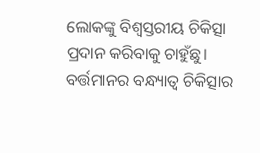ଲୋକଙ୍କୁ ବିଶ୍ୱସ୍ତରୀୟ ଚିକିତ୍ସା ପ୍ରଦାନ କରିବାକୁ ଚାହୁଁଛୁ। ବର୍ତ୍ତମାନର ବନ୍ଧ୍ୟାତ୍ୱ ଚିକିତ୍ସାର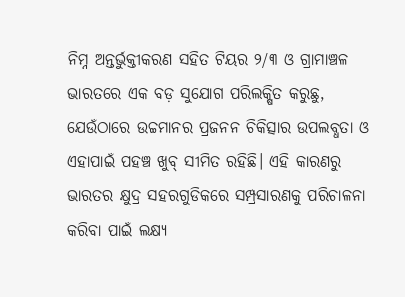ନିମ୍ନ ଅନ୍ତର୍ଭୁକ୍ତୀକରଣ ସହିତ ଟିୟର ୨/୩ ଓ ଗ୍ରାମାଞ୍ଚଳ ଭାରତରେ ଏକ ବଡ଼ ସୁଯୋଗ ପରିଲକ୍ଷିତ କରୁଛୁ, ଯେଉଁଠାରେ ଉଚ୍ଚମାନର ପ୍ରଜନନ ଚିକିତ୍ସାର ଉପଲବ୍ଧତା ଓ ଏହାପାଇଁ ପହଞ୍ଚ ଖୁବ୍ ସୀମିତ ରହିଛି। ଏହି କାରଣରୁ ଭାରତର କ୍ଷୁଦ୍ର ସହରଗୁଡିକରେ ସମ୍ପ୍ରସାରଣକୁ ପରିଚାଳନା କରିବା ପାଇଁ ଲକ୍ଷ୍ୟ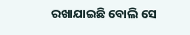ରଖାଯାଇଛି ବୋଲି ସେ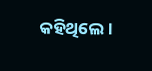କହିଥିଲେ।